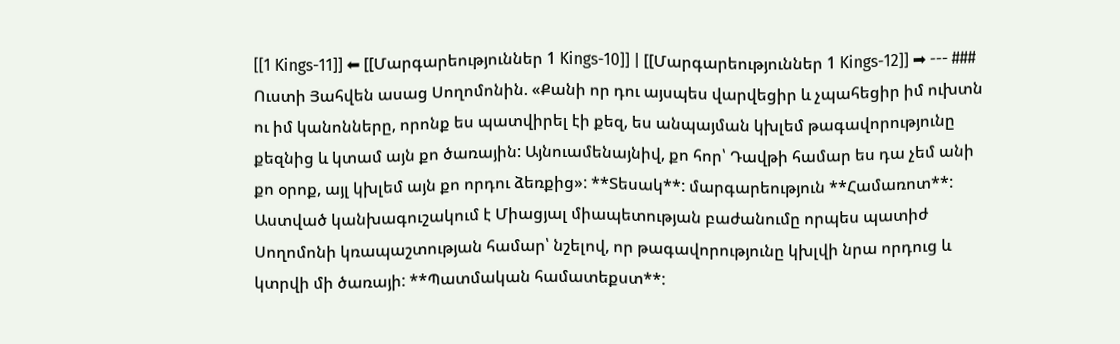[[1 Kings-11]] ⬅ [[Մարգարեություններ 1 Kings-10]] | [[Մարգարեություններ 1 Kings-12]] ➡ --- ### Ուստի Յահվեն ասաց Սողոմոնին. «Քանի որ դու այսպես վարվեցիր և չպահեցիր իմ ուխտն ու իմ կանոնները, որոնք ես պատվիրել էի քեզ, ես անպայման կխլեմ թագավորությունը քեզնից և կտամ այն քո ծառային: Այնուամենայնիվ, քո հոր՝ Դավթի համար ես դա չեմ անի քո օրոք, այլ կխլեմ այն քո որդու ձեռքից»: **Տեսակ**: մարգարեություն **Համառոտ**: Աստված կանխագուշակում է Միացյալ միապետության բաժանումը որպես պատիժ Սողոմոնի կռապաշտության համար՝ նշելով, որ թագավորությունը կխլվի նրա որդուց և կտրվի մի ծառայի: **Պատմական համատեքստ**: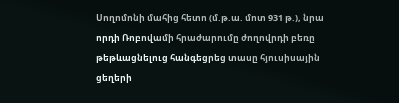Սողոմոնի մահից հետո (մ.թ.ա. մոտ 931 թ.), նրա որդի Ռոբովամի հրաժարումը ժողովրդի բեռը թեթևացնելուց հանգեցրեց տասը հյուսիսային ցեղերի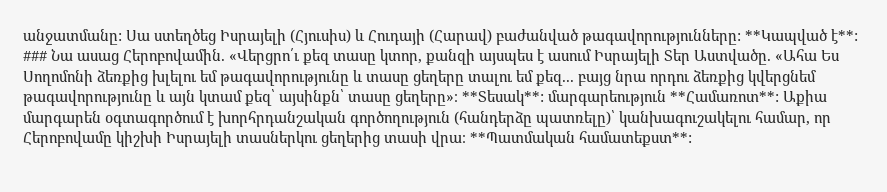անջատմանը: Սա ստեղծեց Իսրայելի (Հյուսիս) և Հուդայի (Հարավ) բաժանված թագավորությունները: **Կապված է**: ### Նա ասաց Հերոբովամին. «Վերցրո՛ւ քեզ տասը կտոր, քանզի այսպես է ասում Իսրայելի Տեր Աստվածը. «Ահա Ես Սողոմոնի ձեռքից խլելու եմ թագավորությունը և տասը ցեղերը տալու եմ քեզ... բայց նրա որդու ձեռքից կվերցնեմ թագավորությունը և այն կտամ քեզ՝ այսինքն՝ տասը ցեղերը»։ **Տեսակ**: մարգարեություն **Համառոտ**: Աքիա մարգարեն օգտագործում է խորհրդանշական գործողություն (հանդերձը պատռելը)՝ կանխագուշակելու համար, որ Հերոբովամը կիշխի Իսրայելի տասներկու ցեղերից տասի վրա։ **Պատմական համատեքստ**: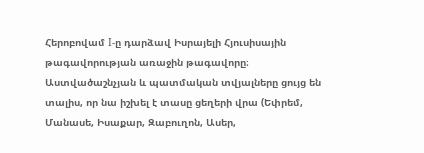Հերոբովամ I-ը դարձավ Իսրայելի Հյուսիսային թագավորության առաջին թագավորը։ Աստվածաշնչյան և պատմական տվյալները ցույց են տալիս, որ նա իշխել է տասը ցեղերի վրա (Եփրեմ, Մանասե, Իսաքար, Զաբուղոն, Ասեր,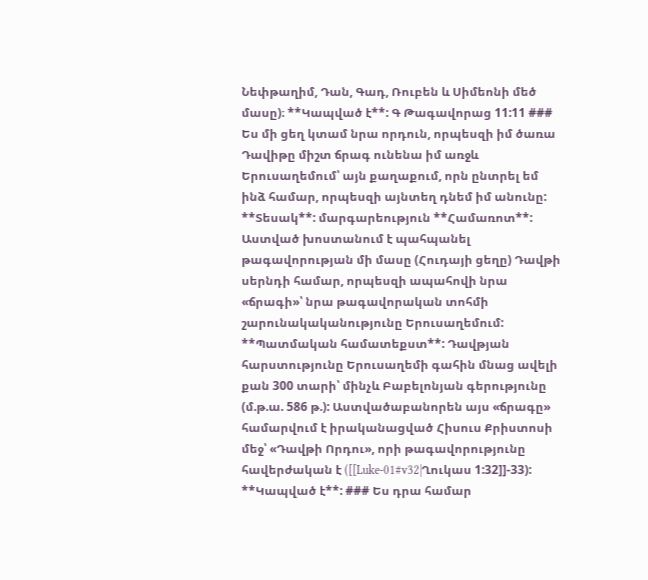Նեփթաղիմ, Դան, Գադ, Ռուբեն և Սիմեոնի մեծ մասը)։ **Կապված է**: Գ Թագավորաց 11:11 ### Ես մի ցեղ կտամ նրա որդուն, որպեսզի իմ ծառա Դավիթը միշտ ճրագ ունենա իմ առջև Երուսաղեմում՝ այն քաղաքում, որն ընտրել եմ ինձ համար, որպեսզի այնտեղ դնեմ իմ անունը: **Տեսակ**: մարգարեություն **Համառոտ**: Աստված խոստանում է պահպանել թագավորության մի մասը (Հուդայի ցեղը) Դավթի սերնդի համար, որպեսզի ապահովի նրա «ճրագի»՝ նրա թագավորական տոհմի շարունակականությունը Երուսաղեմում: **Պատմական համատեքստ**: Դավթյան հարստությունը Երուսաղեմի գահին մնաց ավելի քան 300 տարի՝ մինչև Բաբելոնյան գերությունը (մ.թ.ա. 586 թ.): Աստվածաբանորեն այս «ճրագը» համարվում է իրականացված Հիսուս Քրիստոսի մեջ՝ «Դավթի Որդու», որի թագավորությունը հավերժական է ([[Luke-01#v32|Ղուկաս 1:32]]-33): **Կապված է**: ### Ես դրա համար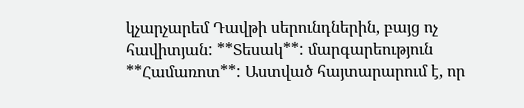կչարչարեմ Դավթի սերունդներին, բայց ոչ հավիտյան: **Տեսակ**: մարգարեություն **Համառոտ**: Աստված հայտարարում է, որ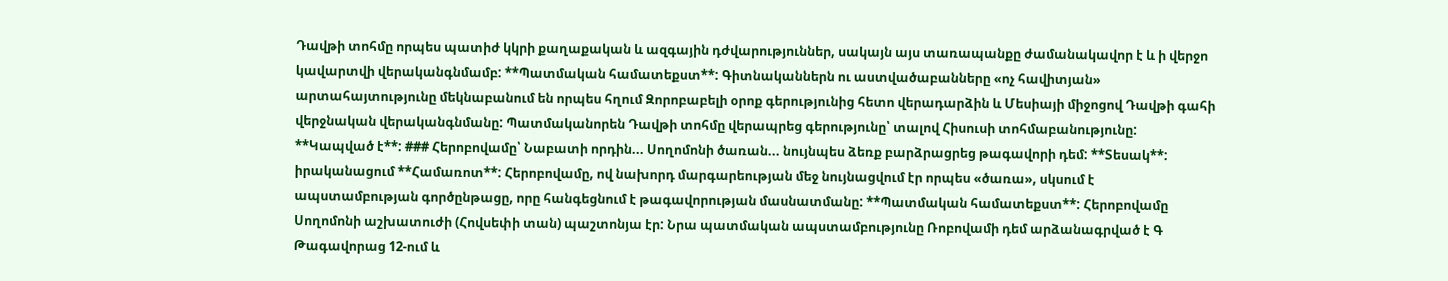Դավթի տոհմը որպես պատիժ կկրի քաղաքական և ազգային դժվարություններ, սակայն այս տառապանքը ժամանակավոր է և ի վերջո կավարտվի վերականգնմամբ: **Պատմական համատեքստ**: Գիտնականներն ու աստվածաբանները «ոչ հավիտյան» արտահայտությունը մեկնաբանում են որպես հղում Զորոբաբելի օրոք գերությունից հետո վերադարձին և Մեսիայի միջոցով Դավթի գահի վերջնական վերականգնմանը: Պատմականորեն Դավթի տոհմը վերապրեց գերությունը՝ տալով Հիսուսի տոհմաբանությունը: **Կապված է**: ### Հերոբովամը՝ Նաբատի որդին... Սողոմոնի ծառան... նույնպես ձեռք բարձրացրեց թագավորի դեմ: **Տեսակ**: իրականացում **Համառոտ**: Հերոբովամը, ով նախորդ մարգարեության մեջ նույնացվում էր որպես «ծառա», սկսում է ապստամբության գործընթացը, որը հանգեցնում է թագավորության մասնատմանը: **Պատմական համատեքստ**: Հերոբովամը Սողոմոնի աշխատուժի (Հովսեփի տան) պաշտոնյա էր: Նրա պատմական ապստամբությունը Ռոբովամի դեմ արձանագրված է Գ Թագավորաց 12-ում և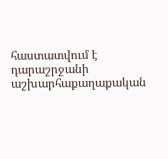հաստատվում է դարաշրջանի աշխարհաքաղաքական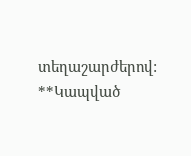տեղաշարժերով: **Կապված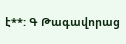է**: Գ Թագավորաց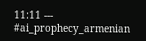11:11 --- #ai_prophecy_armenian